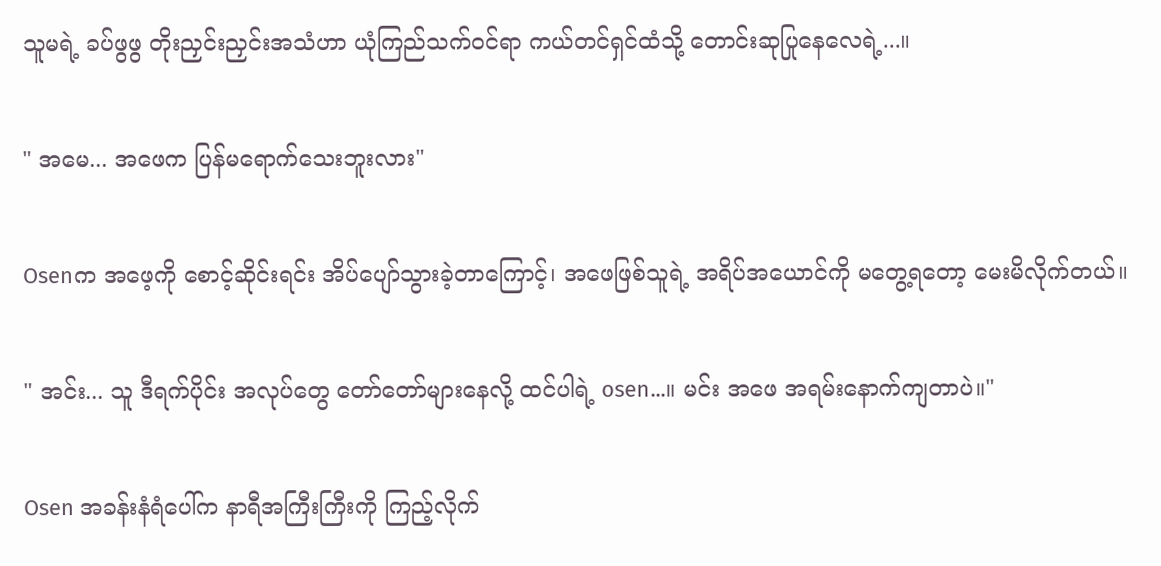သူမရဲ့ ခပ်ဖွဖွ တိုးညှင်းညှင်းအသံဟာ ယုံကြည်သက်ဝင်ရာ ကယ်တင်ရှင်ထံသို့ တောင်းဆုပြုနေလေရဲ့...။

" အမေ... အဖေက ပြန်မရောက်သေးဘူးလား"

Osenက အဖေ့ကို စောင့်ဆိုင်းရင်း အိပ်ပျော်သွားခဲ့တာကြောင့်၊ အဖေဖြစ်သူရဲ့ အရိပ်အယောင်ကို မတွေ့ရတော့ မေးမိလိုက်တယ်။

" အင်း... သူ ဒီရက်ပိုင်း အလုပ်တွေ တော်တော်များနေလို့ ထင်ပါရဲ့ osen...။ မင်း အဖေ အရမ်းနောက်ကျတာပဲ။"

Osen အခန်းနံရံပေါ်က နာရီအကြီးကြီးကို ကြည့်လိုက်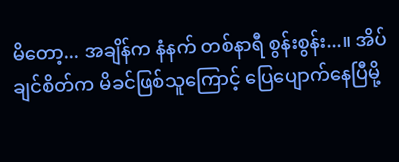မိတော့... အချိန်က နံနက် တစ်နာရီ စွန်းစွန်း...။ အိပ်ချင်စိတ်က မိခင်ဖြစ်သူကြောင့် ပြေပျောက်နေပြီမို့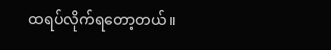ထရပ်လိုက်ရတော့တယ်။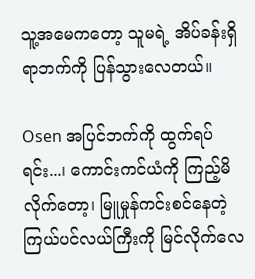သူ့အမေကတော့ သူမရဲ့ အိပ်ခန်းရှိရာဘက်ကို ပြန်သွားလေတယ်။

Osen အပြင်ဘက်ကို ထွက်ရပ်ရင်း...၊ ကောင်းကင်ယံကို ကြည့်မိလိုက်တော့၊ မြူမှုန်ကင်းစင်နေတဲ့ ကြယ်ပင်လယ်ကြီးကို မြင်လိုက်လေ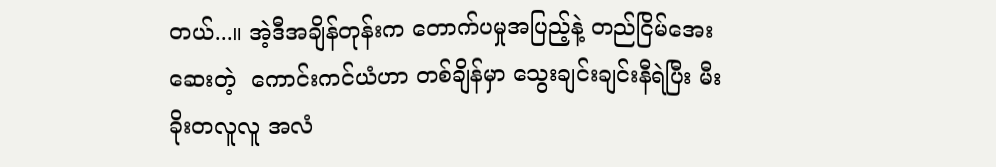တယ်...။ အဲ့ဒီအချိန်တုန်းက တောက်ပမှုအပြည့်နဲ့ တည်ငြိမ်အေးဆေးတဲ့  ကောင်းကင်ယံဟာ တစ်ချိန်မှာ သွေးချင်းချင်းနီရဲပြီး မီးခိုးတလူလူ အလံ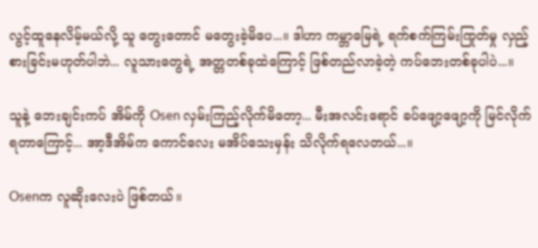လွင့်ထူနေလိမ့်မယ်လို့ သူ တွေးတောင် မတွေးခဲ့မိပေ...။ ဒါဟာ ကမ္ဘာမြေရဲ့ ရက်စက်ကြမ်းကြုတ်မှု လှည့်စားခြင်းမဟုတ်ပါဘဲ... လူသားတွေရဲ့ အတ္တတစ်ခုထဲကြောင့် ဖြစ်တည်လာခဲ့တဲ့ ကပ်ဘေးတစ်ခုပါပဲ...။

သူနဲ့ ဘေးချင်းကပ် အိမ်ကို Osen လှမ်းကြည့်လိုက်မိတော့... မီးအလင်းရောင် ခပ်ဖျော့ဖျော့ကို မြင်လိုက်ရတာကြောင့်... အာ့ဒီအိမ်က ကောင်လေး မအိပ်သေးမှန်း သိလိုက်ရလေတယ်...။

Osenက လူဆိုးလေးပဲ ဖြစ်တယ်။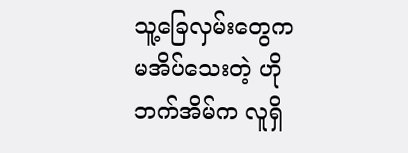သူ့ခြေလှမ်းတွေက မအိပ်သေးတဲ့ ဟိုဘက်အိမ်က လူရှိ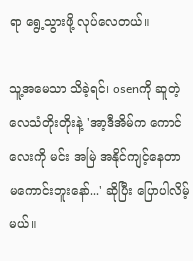ရာ ရွေ့သွားဖို့ လုပ်လေတယ်။

သူ့အမေသာ သိခဲ့ရင်၊ osenကို ဆူတဲ့လေသံတိုးတိုးနဲ့ 'အာ့ဒီအိမ်က ကောင်လေးကို မင်း အမြဲ အနိုင်ကျင့်နေတာ မကောင်းဘူးနော်...' ဆိုပြီး ပြောပါလိမ့်မယ်။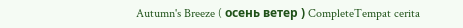Autumn's Breeze ( осень ветер ) CompleteTempat cerita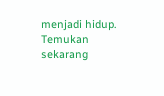menjadi hidup. Temukan sekarang